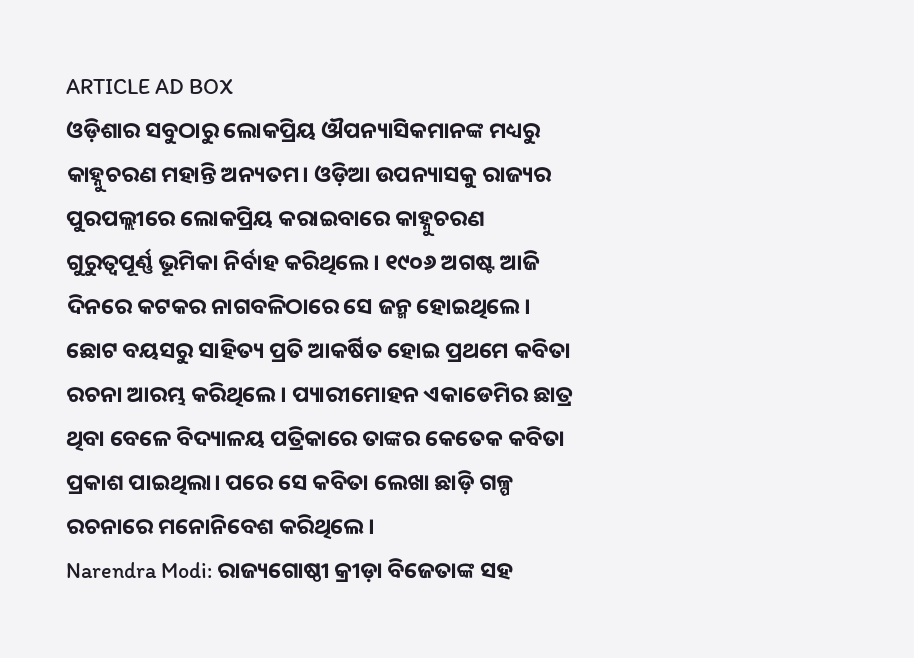ARTICLE AD BOX
ଓଡ଼ିଶାର ସବୁଠାରୁ ଲୋକପ୍ରିୟ ଔପନ୍ୟାସିକମାନଙ୍କ ମଧ୍ୟରୁ କାହ୍ନୁଚରଣ ମହାନ୍ତି ଅନ୍ୟତମ। ଓଡ଼ିଆ ଉପନ୍ୟାସକୁ ରାଜ୍ୟର ପୁରପଲ୍ଲୀରେ ଲୋକପ୍ରିୟ କରାଇବାରେ କାହ୍ନୁଚରଣ ଗୁରୁତ୍ବପୂର୍ଣ୍ଣ ଭୂମିକା ନିର୍ବାହ କରିଥିଲେ। ୧୯୦୬ ଅଗଷ୍ଟ ଆଜି ଦିନରେ କଟକର ନାଗବଳିଠାରେ ସେ ଜନ୍ମ ହୋଇଥିଲେ। ଛୋଟ ବୟସରୁ ସାହିତ୍ୟ ପ୍ରତି ଆକର୍ଷିତ ହୋଇ ପ୍ରଥମେ କବିତା ରଚନା ଆରମ୍ଭ କରିଥିଲେ। ପ୍ୟାରୀମୋହନ ଏକାଡେମିର ଛାତ୍ର ଥିବା ବେଳେ ବିଦ୍ୟାଳୟ ପତ୍ରିକାରେ ତାଙ୍କର କେତେକ କବିତା ପ୍ରକାଶ ପାଇଥିଲା। ପରେ ସେ କବିତା ଲେଖା ଛାଡ଼ି ଗଳ୍ପ ରଚନାରେ ମନୋନିବେଶ କରିଥିଲେ।
Narendra Modi: ରାଜ୍ୟଗୋଷ୍ଠୀ କ୍ରୀଡ଼ା ବିଜେତାଙ୍କ ସହ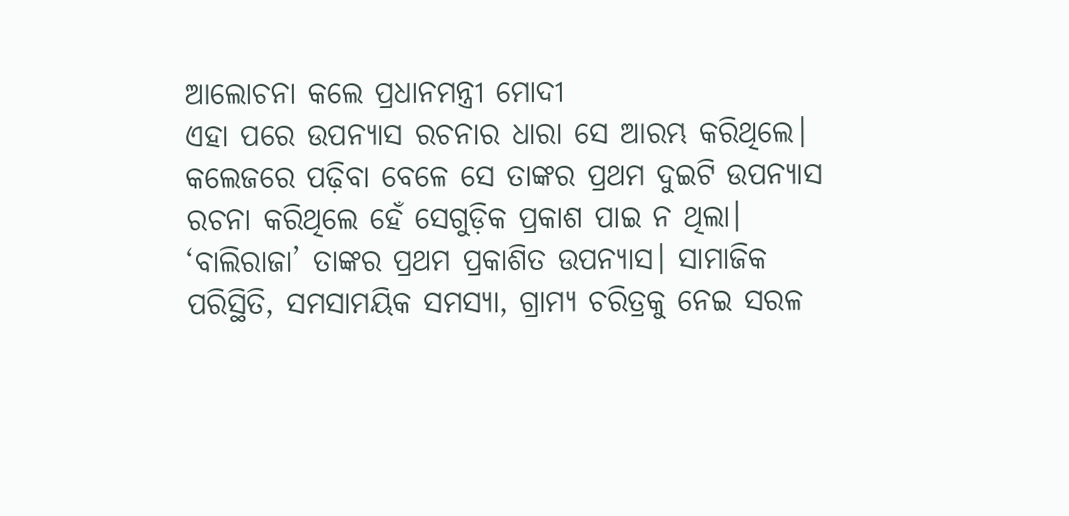ଆଲୋଚନା କଲେ ପ୍ରଧାନମନ୍ତ୍ରୀ ମୋଦୀ
ଏହା ପରେ ଉପନ୍ୟାସ ରଚନାର ଧାରା ସେ ଆରମ୍ଭ କରିଥିଲେ। କଲେଜରେ ପଢ଼ିବା ବେଳେ ସେ ତାଙ୍କର ପ୍ରଥମ ଦୁଇଟି ଉପନ୍ୟାସ ରଚନା କରିଥିଲେ ହେଁ ସେଗୁଡ଼ିକ ପ୍ରକାଶ ପାଇ ନ ଥିଲା। ‘ବାଲିରାଜା’ ତାଙ୍କର ପ୍ରଥମ ପ୍ରକାଶିତ ଉପନ୍ୟାସ। ସାମାଜିକ ପରିସ୍ଥିତି, ସମସାମୟିକ ସମସ୍ୟା, ଗ୍ରାମ୍ୟ ଚରିତ୍ରକୁ ନେଇ ସରଳ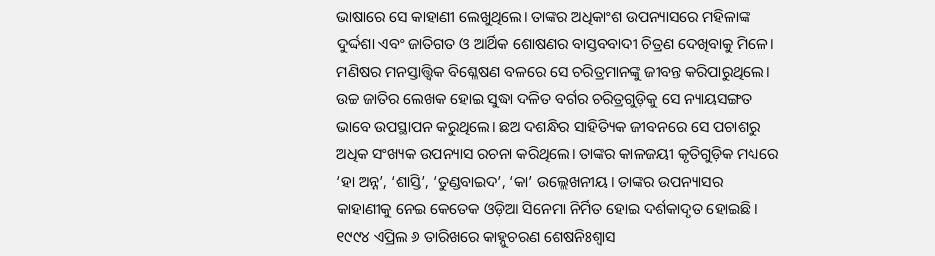ଭାଷାରେ ସେ କାହାଣୀ ଲେଖୁଥିଲେ। ତାଙ୍କର ଅଧିକାଂଶ ଉପନ୍ୟାସରେ ମହିଳାଙ୍କ ଦୁର୍ଦ୍ଦଶା ଏବଂ ଜାତିଗତ ଓ ଆର୍ଥିକ ଶୋଷଣର ବାସ୍ତବବାଦୀ ଚିତ୍ରଣ ଦେଖିବାକୁ ମିଳେ। ମଣିଷର ମନସ୍ତାତ୍ତ୍ବିକ ବିଶ୍ଳେଷଣ ବଳରେ ସେ ଚରିତ୍ରମାନଙ୍କୁ ଜୀବନ୍ତ କରିପାରୁଥିଲେ। ଉଚ୍ଚ ଜାତିର ଲେଖକ ହୋଇ ସୁଦ୍ଧା ଦଳିତ ବର୍ଗର ଚରିତ୍ରଗୁଡ଼ିକୁ ସେ ନ୍ୟାୟସଙ୍ଗତ ଭାବେ ଉପସ୍ଥାପନ କରୁଥିଲେ। ଛଅ ଦଶନ୍ଧିର ସାହିତ୍ୟିକ ଜୀବନରେ ସେ ପଚାଶରୁ ଅଧିକ ସଂଖ୍ୟକ ଉପନ୍ୟାସ ରଚନା କରିଥିଲେ। ତାଙ୍କର କାଳଜୟୀ କୃତିଗୁଡ଼ିକ ମଧ୍ୟରେ ‘ହା ଅନ୍ନ’, ‘ଶାସ୍ତି’, ‘ତୁଣ୍ଡବାଇଦ’, ‘କା’ ଉଲ୍ଲେଖନୀୟ। ତାଙ୍କର ଉପନ୍ୟାସର କାହାଣୀକୁ ନେଇ କେତେକ ଓଡ଼ିଆ ସିନେମା ନିର୍ମିତ ହୋଇ ଦର୍ଶକାଦୃତ ହୋଇଛି। ୧୯୯୪ ଏପ୍ରିଲ ୬ ତାରିଖରେ କାହ୍ନୁଚରଣ ଶେଷନିଃଶ୍ବାସ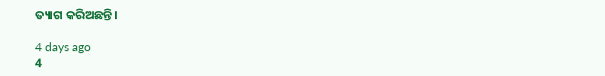ତ୍ୟାଗ କରିଅଛନ୍ତି।

4 days ago
4